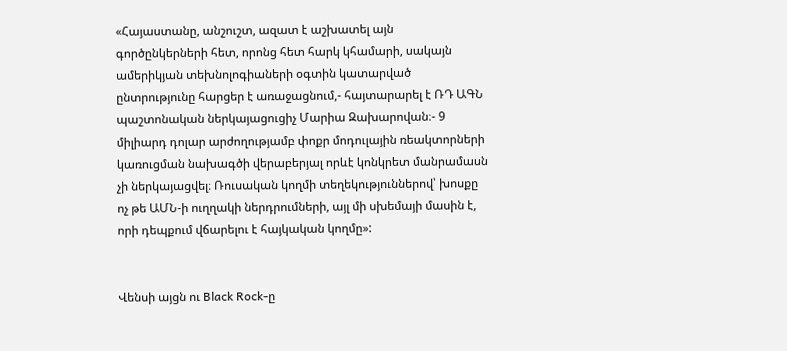«Հայաստանը, անշուշտ, ազատ է աշխատել այն գործընկերների հետ, որոնց հետ հարկ կհամարի, սակայն ամերիկյան տեխնոլոգիաների օգտին կատարված ընտրությունը հարցեր է առաջացնում,- հայտարարել է ՌԴ ԱԳՆ պաշտոնական ներկայացուցիչ Մարիա Զախարովան։- 9 միլիարդ դոլար արժողությամբ փոքր մոդուլային ռեակտորների կառուցման նախագծի վերաբերյալ որևէ կոնկրետ մանրամասն չի ներկայացվել։ Ռուսական կողմի տեղեկություններով՝ խոսքը ոչ թե ԱՄՆ-ի ուղղակի ներդրումների, այլ մի սխեմայի մասին է, որի դեպքում վճարելու է հայկական կողմը»:


Վենսի այցն ու Black Rock-ը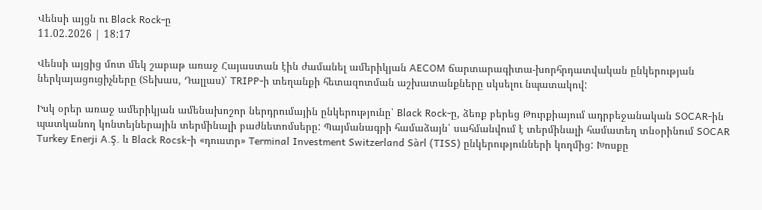Վենսի այցն ու Black Rock-ը
11.02.2026 | 18:17

Վենսի այցից մոտ մեկ շաբաթ առաջ Հայաստան էին ժամանել ամերիկյան AECOM ճարտարագիտա-խորհրդատվական ընկերության ներկայացուցիչները (Տեխաս, Դալլաս)՝ TRIPP-ի տեղանքի հետազոտման աշխատանքները սկսելու նպատակով:

Իսկ օրեր առաջ ամերիկյան ամենախոշոր ներդրումային ընկերությունը՝ Black Rock-ը, ձեռք բերեց Թուրքիայում ադրբեջանական SOCAR-ին պատկանող կոնտեյներային տերմինալի բաժնետոմսերը: Պայմանագրի համաձայն՝ սահմանվում է տերմինալի համատեղ տնօրինում SOCAR Turkey Enerji A.Ş. և Black Rocsk-ի «դուստր» Terminal Investment Switzerland Sàrl (TISS) ընկերությունների կողմից: Խոսքը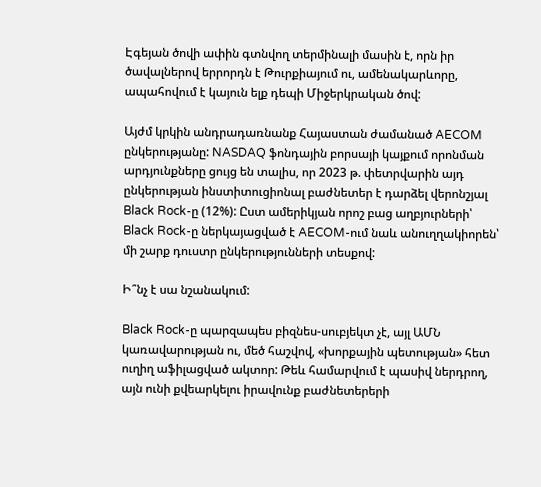Էգեյան ծովի ափին գտնվող տերմինալի մասին է, որն իր ծավալներով երրորդն է Թուրքիայում ու, ամենակարևորը, ապահովում է կայուն ելք դեպի Միջերկրական ծով:

Այժմ կրկին անդրադառնանք Հայաստան ժամանած AECOM ընկերությանը: NASDAQ ֆոնդային բորսայի կայքում որոնման արդյունքները ցույց են տալիս, որ 2023 թ. փետրվարին այդ ընկերության ինստիտուցիոնալ բաժնետեր է դարձել վերոնշյալ Black Rock-ը (12%): Ըստ ամերիկյան որոշ բաց աղբյուրների՝ Black Rock-ը ներկայացված է AECOM-ում նաև անուղղակիորեն՝ մի շարք դուստր ընկերությունների տեսքով:

Ի՞նչ է սա նշանակում:

Black Rock-ը պարզապես բիզնես-սուբյեկտ չէ, այլ ԱՄՆ կառավարության ու, մեծ հաշվով, «խորքային պետության» հետ ուղիղ աֆիլացված ակտոր: Թեև համարվում է պասիվ ներդրող, այն ունի քվեարկելու իրավունք բաժնետերերի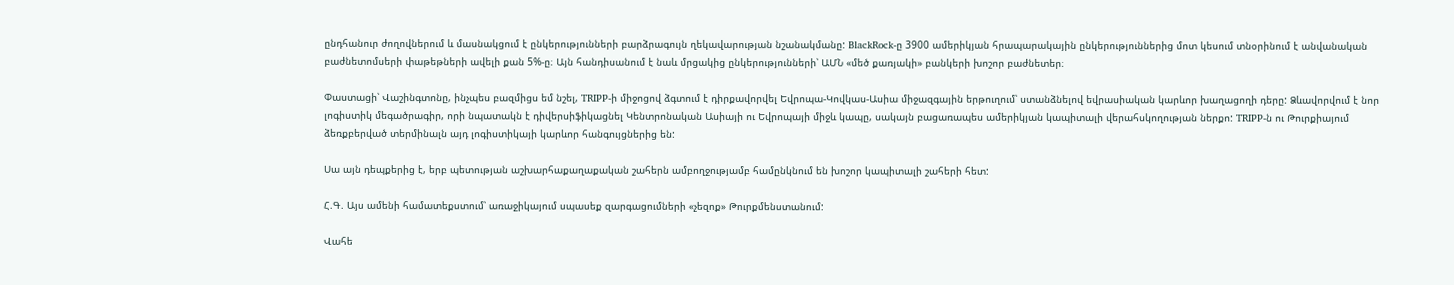ընդհանուր ժողովներում և մասնակցում է ընկերությունների բարձրագույն ղեկավարության նշանակմանը: BlackRock-ը 3900 ամերիկյան հրապարակային ընկերություններից մոտ կեսում տնօրինում է անվանական բաժնետոմսերի փաթեթների ավելի քան 5%-ը։ Այն հանդիսանում է նաև մրցակից ընկերությունների՝ ԱՄՆ «մեծ քառյակի» բանկերի խոշոր բաժնետեր։

Փաստացի՝ Վաշինգտոնը, ինչպես բազմիցս եմ նշել, TRIPP-ի միջոցով ձգտում է դիրքավորվել Եվրոպա-Կովկաս-Ասիա միջազգային երթուղում՝ ստանձնելով եվրասիական կարևոր խաղացողի դերը: Ձևավորվում է նոր լոգիստիկ մեգածրագիր, որի նպատակն է դիվերսիֆիկացնել Կենտրոնական Ասիայի ու Եվրոպայի միջև կապը, սակայն բացառապես ամերիկյան կապիտալի վերահսկողության ներքո: TRIPP-ն ու Թուրքիայում ձեռքբերված տերմինալն այդ լոգիստիկայի կարևոր հանգույցներից են:

Սա այն դեպքերից է, երբ պետության աշխարհաքաղաքական շահերն ամբողջությամբ համընկնում են խոշոր կապիտալի շահերի հետ:

Հ.Գ. Այս ամենի համատեքստում՝ առաջիկայում սպասեք զարգացումների «չեզոք» Թուրքմենստանում:

Վահե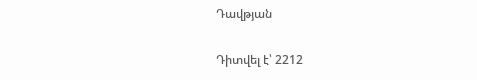Դավթյան

Դիտվել է՝ 2212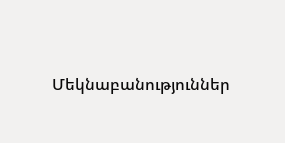Մեկնաբանություններ